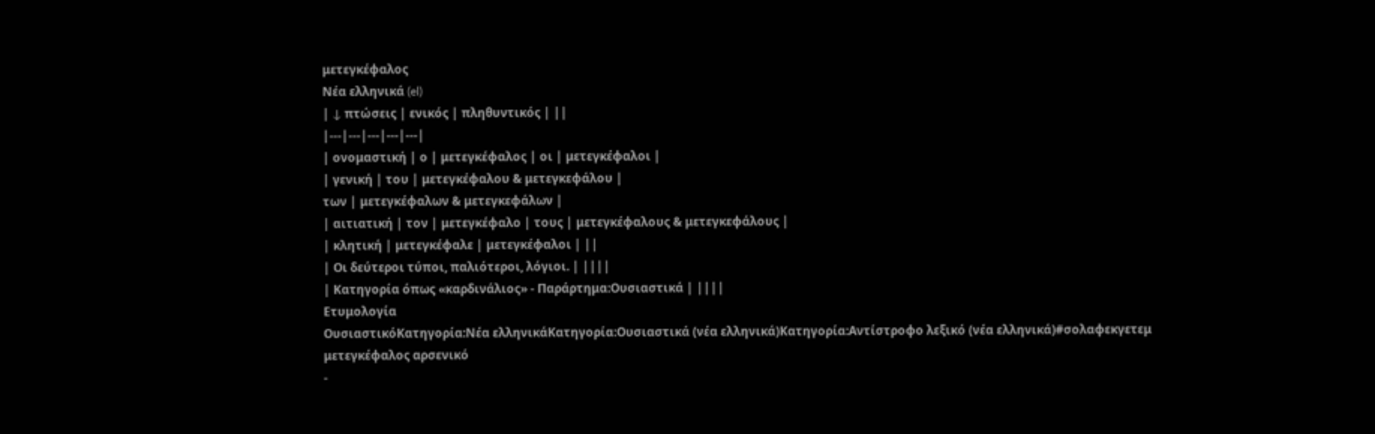μετεγκέφαλος
Νέα ελληνικά (el)
| ↓ πτώσεις | ενικός | πληθυντικός | ||
|---|---|---|---|---|
| ονομαστική | ο | μετεγκέφαλος | οι | μετεγκέφαλοι |
| γενική | του | μετεγκέφαλου & μετεγκεφάλου |
των | μετεγκέφαλων & μετεγκεφάλων |
| αιτιατική | τον | μετεγκέφαλο | τους | μετεγκέφαλους & μετεγκεφάλους |
| κλητική | μετεγκέφαλε | μετεγκέφαλοι | ||
| Οι δεύτεροι τύποι, παλιότεροι, λόγιοι. | ||||
| Κατηγορία όπως «καρδινάλιος» - Παράρτημα:Ουσιαστικά | ||||
Ετυμολογία
ΟυσιαστικόΚατηγορία:Νέα ελληνικάΚατηγορία:Ουσιαστικά (νέα ελληνικά)Κατηγορία:Αντίστροφο λεξικό (νέα ελληνικά)#σολαφεκγετεμ
μετεγκέφαλος αρσενικό
-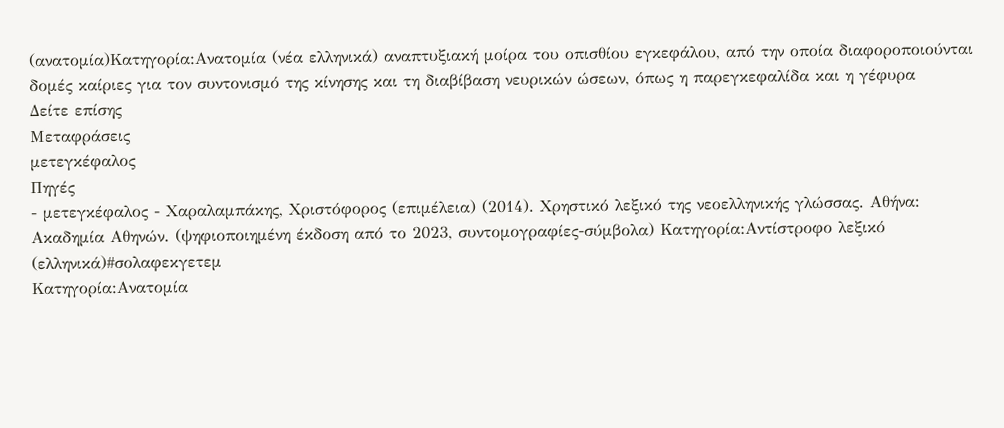(ανατομία)Κατηγορία:Ανατομία (νέα ελληνικά) αναπτυξιακή μοίρα του οπισθίου εγκεφάλου, από την οποία διαφοροποιούνται δομές καίριες για τον συντονισμό της κίνησης και τη διαβίβαση νευρικών ώσεων, όπως η παρεγκεφαλίδα και η γέφυρα
Δείτε επίσης
Μεταφράσεις
μετεγκέφαλος
Πηγές
- μετεγκέφαλος - Χαραλαμπάκης, Χριστόφορος (επιμέλεια) (2014). Χρηστικό λεξικό της νεοελληνικής γλώσσας. Αθήνα: Ακαδημία Αθηνών. (ψηφιοποιημένη έκδοση από το 2023, συντομογραφίες-σύμβολα) Κατηγορία:Αντίστροφο λεξικό (ελληνικά)#σολαφεκγετεμ
Κατηγορία:Ανατομία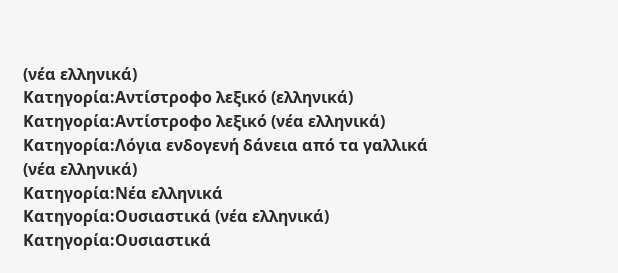(νέα ελληνικά)
Κατηγορία:Αντίστροφο λεξικό (ελληνικά)
Κατηγορία:Αντίστροφο λεξικό (νέα ελληνικά)
Κατηγορία:Λόγια ενδογενή δάνεια από τα γαλλικά (νέα ελληνικά)
Κατηγορία:Νέα ελληνικά
Κατηγορία:Ουσιαστικά (νέα ελληνικά)
Κατηγορία:Ουσιαστικά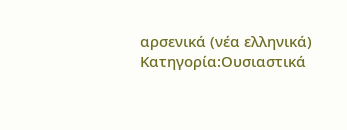αρσενικά (νέα ελληνικά)
Κατηγορία:Ουσιαστικά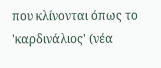που κλίνονται όπως το 'καρδινάλιος' (νέα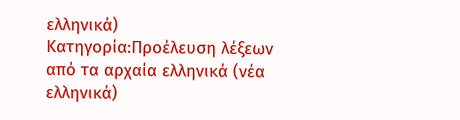ελληνικά)
Κατηγορία:Προέλευση λέξεων από τα αρχαία ελληνικά (νέα ελληνικά)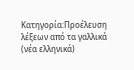Κατηγορία:Προέλευση λέξεων από τα γαλλικά (νέα ελληνικά)